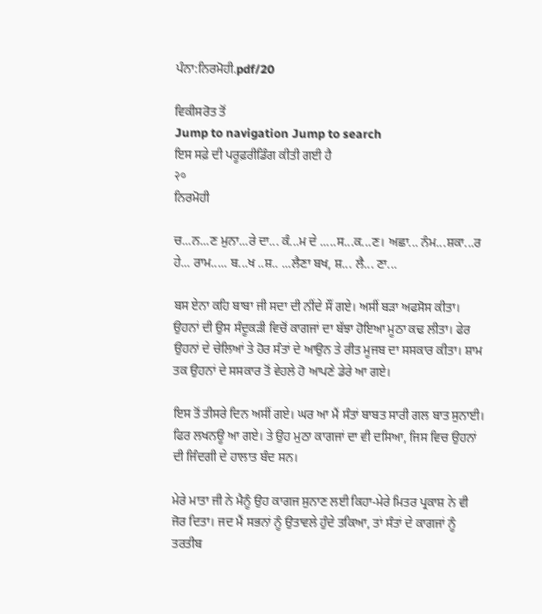ਪੰਨਾ:ਨਿਰਮੋਹੀ.pdf/20

ਵਿਕੀਸਰੋਤ ਤੋਂ
Jump to navigation Jump to search
ਇਸ ਸਫ਼ੇ ਦੀ ਪਰੂਫ਼ਰੀਡਿੰਗ ਕੀਤੀ ਗਈ ਹੈ
२०
ਨਿਰਮੋਹੀ

ਚ...ਨ...ਣ ਮੁਨਾ...ਰੇ ਦਾ... ਕੰ...ਮ ਦੇ .....ਸ...ਕ...ਣ। ਅਛਾ... ਨੰਮ...ਸ਼ਕਾ...ਰ ਹੇ... ਰਾਮ..... ਬ...ਖ ..ਸ਼.. ...ਲੈਣਾ ਬਖ, ਸ਼... ਲੈ... ਣਾ...

ਬਸ ਏਨਾ ਕਹਿ ਬਾਬਾ ਜੀ ਸਦਾ ਦੀ ਨੀਂਦੇ ਸੌਂ ਗਏ। ਅਸੀਂ ਬੜਾ ਅਫਸੋਸ ਕੀਤਾ। ਉਹਨਾਂ ਦੀ ਉਸ ਸੰਦੂਕੜੀ ਵਿਚੋਂ ਕਾਗਜਾਂ ਦਾ ਬੱਝਾ ਹੋਇਆ ਮੂਠਾ ਕਢ ਲੀਤਾ। ਫੇਰ ਉਹਨਾਂ ਦੇ ਚੇਲਿਆਂ ਤੇ ਹੋਰ ਸੰਤਾਂ ਦੇ ਆਉਨ ਤੇ ਰੀਤ ਮੂਜਬ ਦਾ ਸਸਕਾਰ ਕੀਤਾ। ਸ਼ਾਮ ਤਕ ਉਹਨਾਂ ਦੇ ਸਸਕਾਰ ਤੋਂ ਵੇਹਲੇ ਹੋ ਆਪਣੇ ਡੇਰੇ ਆ ਗਏ।

ਇਸ ਤੋਂ ਤੀਸਰੇ ਦਿਨ ਅਸੀਂ ਗਏ। ਘਰ ਆ ਮੈਂ ਸੰਤਾਂ ਬਾਬਤ ਸਾਰੀ ਗਲ ਬਾਤ ਸੁਨਾਈ। ਫਿਰ ਲਖਨਊ ਆ ਗਏ। ਤੇ ਉਹ ਮੁਠਾ ਕਾਗਜਾਂ ਦਾ ਵੀ ਦਸਿਆ, ਜਿਸ ਵਿਚ ਉਹਨਾਂ ਦੀ ਜਿੰਦਗੀ ਦੇ ਹਾਲਾਤ ਬੰਦ ਸਨ।

ਮੇਰੇ ਮਾਤਾ ਜੀ ਨੇ ਮੈਨੂੰ ਉਹ ਕਾਗਜ ਸੁਨਾਣ ਲਈ ਕਿਹਾ-ਮੇਰੇ ਮਿਤਰ ਪ੍ਰਕਾਸ਼ ਨੇ ਵੀ ਜੋਰ ਦਿਤਾ। ਜਦ ਮੈਂ ਸਭਨਾਂ ਨੂੰ ਉਤਾਵਲੇ ਹੁੰਦੇ ਤਕਿਆ, ਤਾਂ ਸੰਤਾਂ ਦੇ ਕਾਗਜਾਂ ਨੂੰ ਤਰਤੀਬ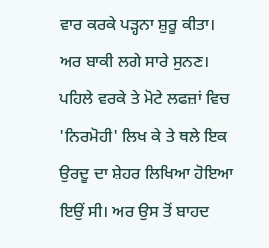ਵਾਰ ਕਰਕੇ ਪੜ੍ਹਨਾ ਸ਼ੁਰੂ ਕੀਤਾ। ਅਰ ਬਾਕੀ ਲਗੇ ਸਾਰੇ ਸੁਨਣ। ਪਹਿਲੇ ਵਰਕੇ ਤੇ ਮੋਟੇ ਲਫਜ਼ਾਂ ਵਿਚ 'ਨਿਰਮੋਹੀ' ਲਿਖ ਕੇ ਤੇ ਥਲੇ ਇਕ ਉਰਦੂ ਦਾ ਸ਼ੇਹਰ ਲਿਖਿਆ ਹੋਇਆ ਇਉਂ ਸੀ। ਅਰ ਉਸ ਤੋਂ ਬਾਹਦ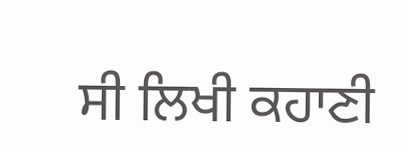ਸੀ ਲਿਖੀ ਕਹਾਣੀ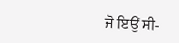ਜੋ ਇਉਂ ਸੀ-